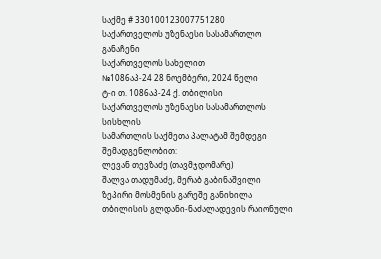საქმე # 330100123007751280
საქართველოს უზენაესი სასამართლო
განაჩენი
საქართველოს სახელით
№1086აპ-24 28 ნოემბერი, 2024 წელი
ტ-ი თ. 1086აპ-24 ქ. თბილისი
საქართველოს უზენაესი სასამართლოს სისხლის
სამართლის საქმეთა პალატამ შემდეგი შემადგენლობით:
ლევან თევზაძე (თავმჯდომარე)
შალვა თადუმაძე, მერაბ გაბინაშვილი
ზეპირი მოსმენის გარეშე განიხილა თბილისის გლდანი-ნაძალადევის რაიონული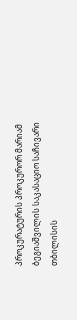პროკურატურის პროკურორ მარიამ ბეგიაშვილის საკასაციო საჩივარი თბილისის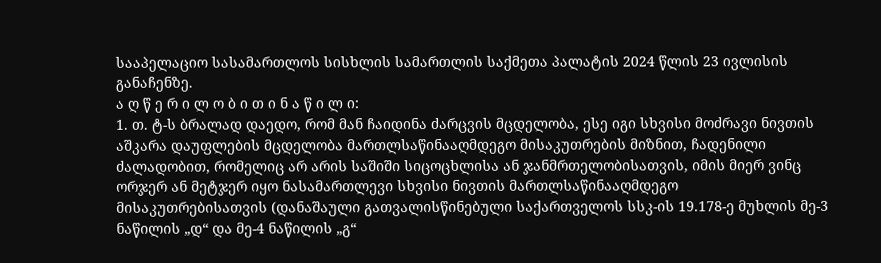სააპელაციო სასამართლოს სისხლის სამართლის საქმეთა პალატის 2024 წლის 23 ივლისის განაჩენზე.
ა ღ წ ე რ ი ლ ო ბ ი თ ი ნ ა წ ი ლ ი:
1. თ. ტ-ს ბრალად დაედო, რომ მან ჩაიდინა ძარცვის მცდელობა, ესე იგი სხვისი მოძრავი ნივთის აშკარა დაუფლების მცდელობა მართლსაწინააღმდეგო მისაკუთრების მიზნით, ჩადენილი ძალადობით, რომელიც არ არის საშიში სიცოცხლისა ან ჯანმრთელობისათვის, იმის მიერ ვინც ორჯერ ან მეტჯერ იყო ნასამართლევი სხვისი ნივთის მართლსაწინააღმდეგო მისაკუთრებისათვის (დანაშაული გათვალისწინებული საქართველოს სსკ-ის 19.178-ე მუხლის მე-3 ნაწილის „დ“ და მე-4 ნაწილის „გ“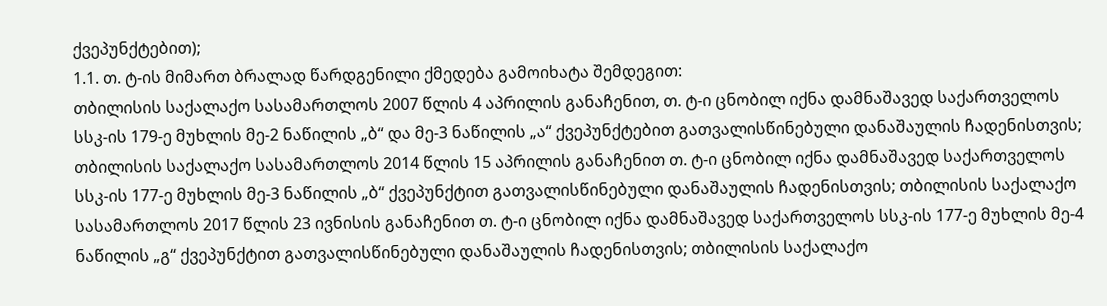ქვეპუნქტებით);
1.1. თ. ტ-ის მიმართ ბრალად წარდგენილი ქმედება გამოიხატა შემდეგით:
თბილისის საქალაქო სასამართლოს 2007 წლის 4 აპრილის განაჩენით, თ. ტ-ი ცნობილ იქნა დამნაშავედ საქართველოს სსკ-ის 179-ე მუხლის მე-2 ნაწილის „ბ“ და მე-3 ნაწილის „ა“ ქვეპუნქტებით გათვალისწინებული დანაშაულის ჩადენისთვის; თბილისის საქალაქო სასამართლოს 2014 წლის 15 აპრილის განაჩენით თ. ტ-ი ცნობილ იქნა დამნაშავედ საქართველოს სსკ-ის 177-ე მუხლის მე-3 ნაწილის „ბ“ ქვეპუნქტით გათვალისწინებული დანაშაულის ჩადენისთვის; თბილისის საქალაქო სასამართლოს 2017 წლის 23 ივნისის განაჩენით თ. ტ-ი ცნობილ იქნა დამნაშავედ საქართველოს სსკ-ის 177-ე მუხლის მე-4 ნაწილის „გ“ ქვეპუნქტით გათვალისწინებული დანაშაულის ჩადენისთვის; თბილისის საქალაქო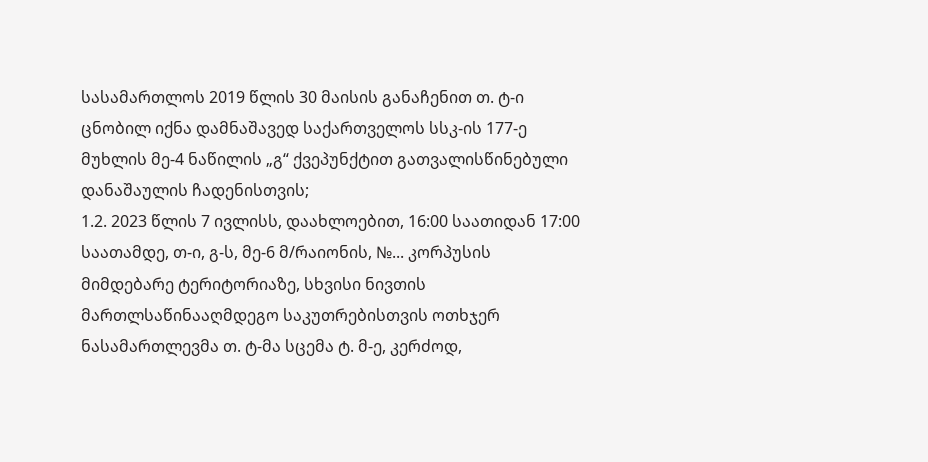სასამართლოს 2019 წლის 30 მაისის განაჩენით თ. ტ-ი ცნობილ იქნა დამნაშავედ საქართველოს სსკ-ის 177-ე მუხლის მე-4 ნაწილის „გ“ ქვეპუნქტით გათვალისწინებული დანაშაულის ჩადენისთვის;
1.2. 2023 წლის 7 ივლისს, დაახლოებით, 16:00 საათიდან 17:00 საათამდე, თ-ი, გ-ს, მე-6 მ/რაიონის, №... კორპუსის მიმდებარე ტერიტორიაზე, სხვისი ნივთის მართლსაწინააღმდეგო საკუთრებისთვის ოთხჯერ ნასამართლევმა თ. ტ-მა სცემა ტ. მ-ე, კერძოდ,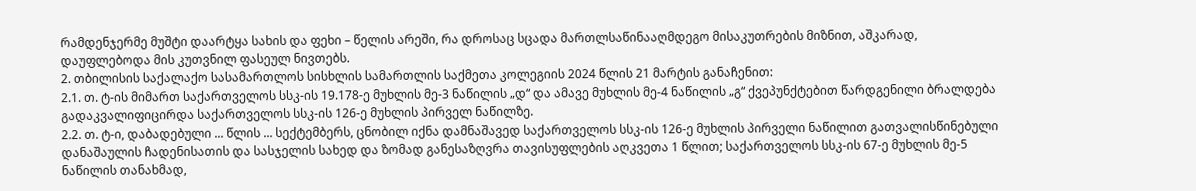რამდენჯერმე მუშტი დაარტყა სახის და ფეხი – წელის არეში, რა დროსაც სცადა მართლსაწინააღმდეგო მისაკუთრების მიზნით, აშკარად, დაუფლებოდა მის კუთვნილ ფასეულ ნივთებს.
2. თბილისის საქალაქო სასამართლოს სისხლის სამართლის საქმეთა კოლეგიის 2024 წლის 21 მარტის განაჩენით:
2.1. თ. ტ-ის მიმართ საქართველოს სსკ-ის 19.178-ე მუხლის მე-3 ნაწილის „დ“ და ამავე მუხლის მე-4 ნაწილის „გ“ ქვეპუნქტებით წარდგენილი ბრალდება გადაკვალიფიცირდა საქართველოს სსკ-ის 126-ე მუხლის პირველ ნაწილზე.
2.2. თ. ტ-ი, დაბადებული ... წლის ... სექტემბერს, ცნობილ იქნა დამნაშავედ საქართველოს სსკ-ის 126-ე მუხლის პირველი ნაწილით გათვალისწინებული დანაშაულის ჩადენისათის და სასჯელის სახედ და ზომად განესაზღვრა თავისუფლების აღკვეთა 1 წლით; საქართველოს სსკ-ის 67-ე მუხლის მე-5 ნაწილის თანახმად,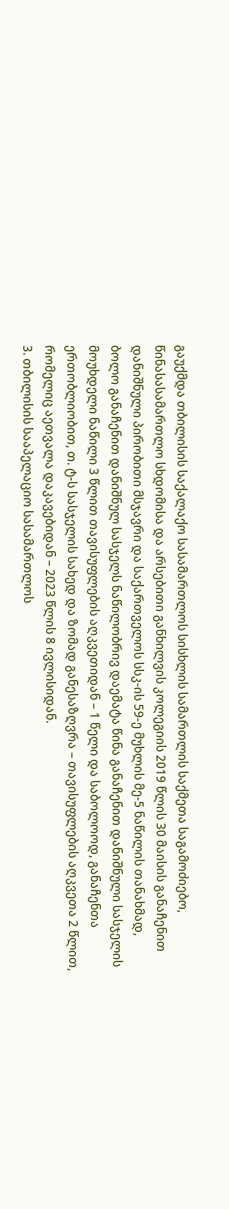გაუქმდა თბილისის საქალაქო სასამართლოს სისხლის სამართლის საქმეთა საგამოძიებო, წინასასამართლო სხდომისა და არსებითი განხილვის კოლეგიის 2019 წლის 30 მაისის განაჩენით დანიშნული პირობითი მსჯავრი და საქართველოს სსკ-ის 59-ე მუხლის მე-5 ნაწილის თანახმად, ბოლო განაჩენით დანიშნულ სასჯელს ნაწილობრივ დაემატა წინა განაჩენით დანიშნული სასჯელის მოუხდელი ნაწილი 3 წლით თავისუფლების აღკვეთიდან – 1 წელი და საბოლოოდ, განაჩენთა ერთობლიობით, თ. ტ-ს სასჯელის სახედ და ზომად განესაზღვრა – თავისუფლების აღკვეთა 2 წლით, რომელიც აეთვალა დაკავებიდან – 2023 წლის 8 ივლისიდან.
3. თბილისის სააპელაციო სასამართლოს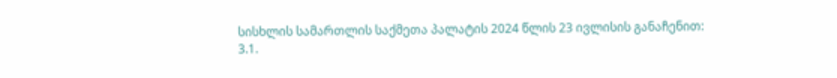სისხლის სამართლის საქმეთა პალატის 2024 წლის 23 ივლისის განაჩენით:
3.1.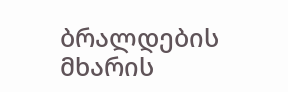ბრალდების მხარის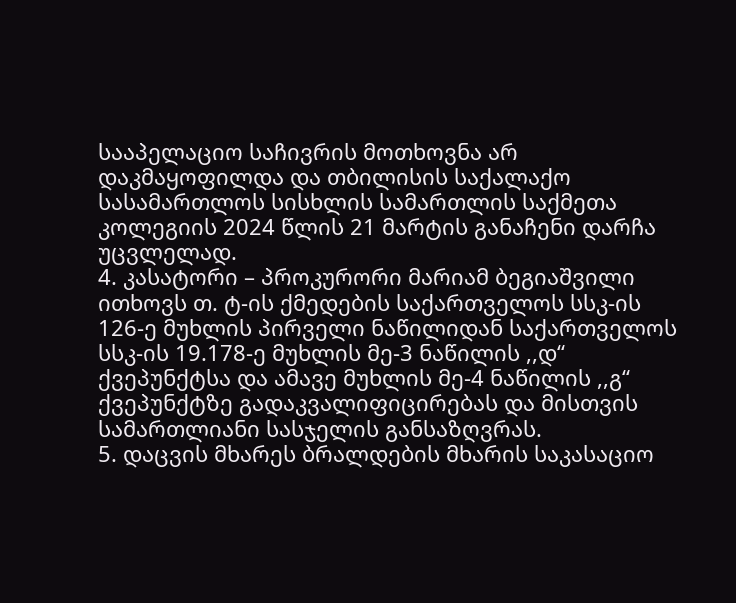სააპელაციო საჩივრის მოთხოვნა არ დაკმაყოფილდა და თბილისის საქალაქო სასამართლოს სისხლის სამართლის საქმეთა კოლეგიის 2024 წლის 21 მარტის განაჩენი დარჩა უცვლელად.
4. კასატორი – პროკურორი მარიამ ბეგიაშვილი ითხოვს თ. ტ-ის ქმედების საქართველოს სსკ-ის 126-ე მუხლის პირველი ნაწილიდან საქართველოს სსკ-ის 19.178-ე მუხლის მე-3 ნაწილის ,,დ“ ქვეპუნქტსა და ამავე მუხლის მე-4 ნაწილის ,,გ“ ქვეპუნქტზე გადაკვალიფიცირებას და მისთვის სამართლიანი სასჯელის განსაზღვრას.
5. დაცვის მხარეს ბრალდების მხარის საკასაციო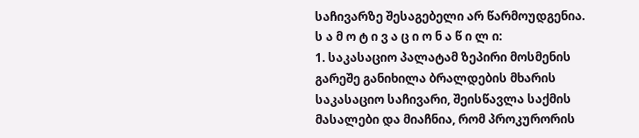საჩივარზე შესაგებელი არ წარმოუდგენია.
ს ა მ ო ტ ი ვ ა ც ი ო ნ ა წ ი ლ ი:
1. საკასაციო პალატამ ზეპირი მოსმენის გარეშე განიხილა ბრალდების მხარის საკასაციო საჩივარი, შეისწავლა საქმის მასალები და მიაჩნია, რომ პროკურორის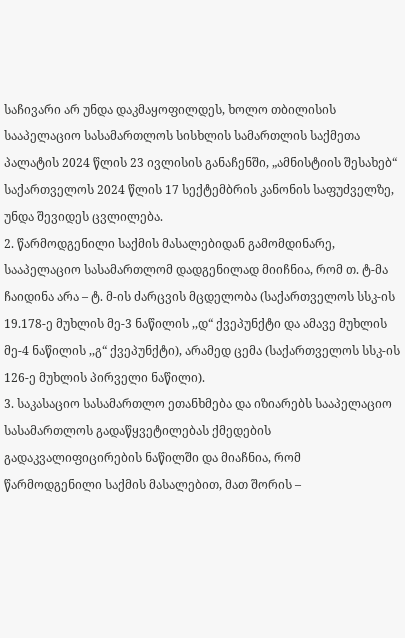საჩივარი არ უნდა დაკმაყოფილდეს, ხოლო თბილისის სააპელაციო სასამართლოს სისხლის სამართლის საქმეთა პალატის 2024 წლის 23 ივლისის განაჩენში, „ამნისტიის შესახებ“ საქართველოს 2024 წლის 17 სექტემბრის კანონის საფუძველზე, უნდა შევიდეს ცვლილება.
2. წარმოდგენილი საქმის მასალებიდან გამომდინარე, სააპელაციო სასამართლომ დადგენილად მიიჩნია, რომ თ. ტ-მა ჩაიდინა არა – ტ. მ-ის ძარცვის მცდელობა (საქართველოს სსკ-ის 19.178-ე მუხლის მე-3 ნაწილის ,,დ“ ქვეპუნქტი და ამავე მუხლის მე-4 ნაწილის ,,გ“ ქვეპუნქტი), არამედ ცემა (საქართველოს სსკ-ის 126-ე მუხლის პირველი ნაწილი).
3. საკასაციო სასამართლო ეთანხმება და იზიარებს სააპელაციო სასამართლოს გადაწყვეტილებას ქმედების გადაკვალიფიცირების ნაწილში და მიაჩნია, რომ წარმოდგენილი საქმის მასალებით, მათ შორის –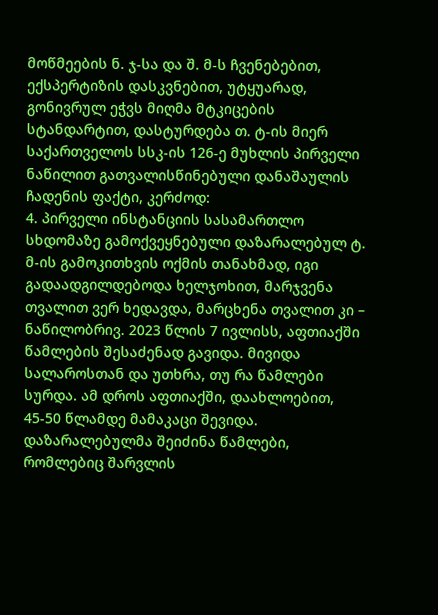მოწმეების ნ. ჯ-სა და შ. მ-ს ჩვენებებით, ექსპერტიზის დასკვნებით, უტყუარად, გონივრულ ეჭვს მიღმა მტკიცების სტანდარტით, დასტურდება თ. ტ-ის მიერ საქართველოს სსკ-ის 126-ე მუხლის პირველი ნაწილით გათვალისწინებული დანაშაულის ჩადენის ფაქტი, კერძოდ:
4. პირველი ინსტანციის სასამართლო სხდომაზე გამოქვეყნებული დაზარალებულ ტ. მ-ის გამოკითხვის ოქმის თანახმად, იგი გადაადგილდებოდა ხელჯოხით, მარჯვენა თვალით ვერ ხედავდა, მარცხენა თვალით კი – ნაწილობრივ. 2023 წლის 7 ივლისს, აფთიაქში წამლების შესაძენად გავიდა. მივიდა სალაროსთან და უთხრა, თუ რა წამლები სურდა. ამ დროს აფთიაქში, დაახლოებით, 45-50 წლამდე მამაკაცი შევიდა. დაზარალებულმა შეიძინა წამლები, რომლებიც შარვლის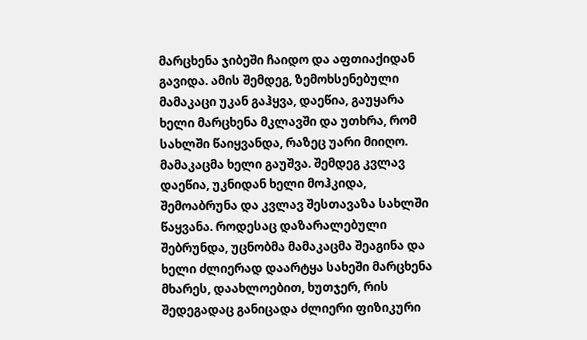მარცხენა ჯიბეში ჩაიდო და აფთიაქიდან გავიდა. ამის შემდეგ, ზემოხსენებული მამაკაცი უკან გაჰყვა, დაეწია, გაუყარა ხელი მარცხენა მკლავში და უთხრა, რომ სახლში წაიყვანდა, რაზეც უარი მიიღო. მამაკაცმა ხელი გაუშვა. შემდეგ კვლავ დაეწია, უკნიდან ხელი მოჰკიდა, შემოაბრუნა და კვლავ შესთავაზა სახლში წაყვანა. როდესაც დაზარალებული შებრუნდა, უცნობმა მამაკაცმა შეაგინა და ხელი ძლიერად დაარტყა სახეში მარცხენა მხარეს, დაახლოებით, ხუთჯერ, რის შედეგადაც განიცადა ძლიერი ფიზიკური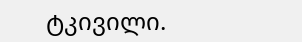ტკივილი.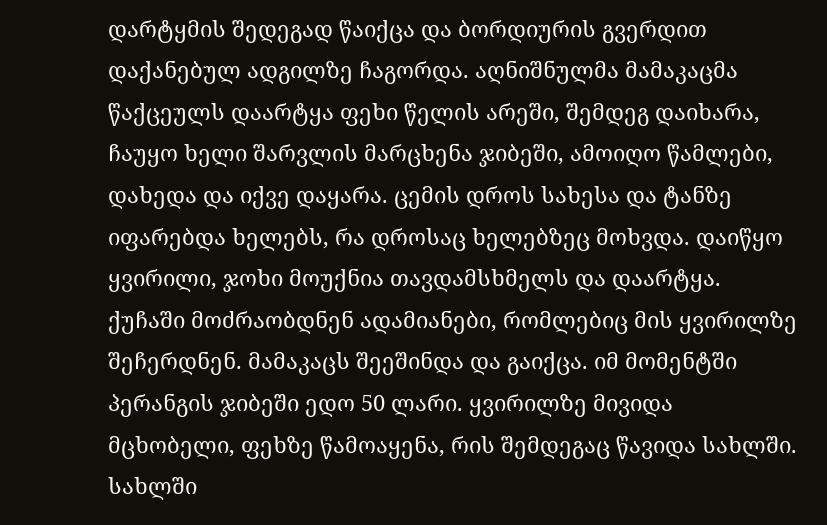დარტყმის შედეგად წაიქცა და ბორდიურის გვერდით დაქანებულ ადგილზე ჩაგორდა. აღნიშნულმა მამაკაცმა წაქცეულს დაარტყა ფეხი წელის არეში, შემდეგ დაიხარა, ჩაუყო ხელი შარვლის მარცხენა ჯიბეში, ამოიღო წამლები, დახედა და იქვე დაყარა. ცემის დროს სახესა და ტანზე იფარებდა ხელებს, რა დროსაც ხელებზეც მოხვდა. დაიწყო ყვირილი, ჯოხი მოუქნია თავდამსხმელს და დაარტყა. ქუჩაში მოძრაობდნენ ადამიანები, რომლებიც მის ყვირილზე შეჩერდნენ. მამაკაცს შეეშინდა და გაიქცა. იმ მომენტში პერანგის ჯიბეში ედო 50 ლარი. ყვირილზე მივიდა მცხობელი, ფეხზე წამოაყენა, რის შემდეგაც წავიდა სახლში. სახლში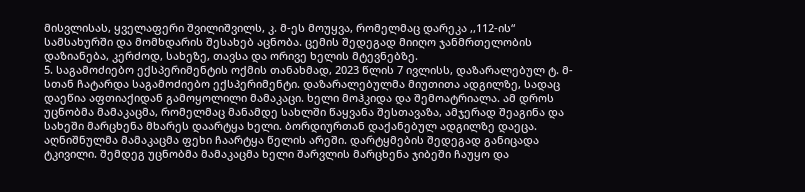მისვლისას, ყველაფერი შვილიშვილს, კ. მ-ეს მოუყვა, რომელმაც დარეკა ,,112-ის“ სამსახურში და მომხდარის შესახებ აცნობა. ცემის შედეგად მიიღო ჯანმრთელობის დაზიანება, კერძოდ, სახეზე, თავსა და ორივე ხელის მტევნებზე.
5. საგამოძიებო ექსპერიმენტის ოქმის თანახმად, 2023 წლის 7 ივლისს, დაზარალებულ ტ. მ-სთან ჩატარდა საგამოძიებო ექსპერიმენტი. დაზარალებულმა მიუთითა ადგილზე, სადაც დაეწია აფთიაქიდან გამოყოლილი მამაკაცი. ხელი მოჰკიდა და შემოატრიალა. ამ დროს უცნობმა მამაკაცმა, რომელმაც მანამდე სახლში წაყვანა შესთავაზა, ამჯერად შეაგინა და სახეში მარცხენა მხარეს დაარტყა ხელი. ბორდიურთან დაქანებულ ადგილზე დაეცა. აღნიშნულმა მამაკაცმა ფეხი ჩაარტყა წელის არეში. დარტყმების შედეგად განიცადა ტკივილი. შემდეგ უცნობმა მამაკაცმა ხელი შარვლის მარცხენა ჯიბეში ჩაუყო და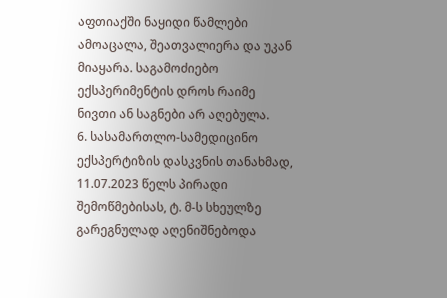აფთიაქში ნაყიდი წამლები ამოაცალა, შეათვალიერა და უკან მიაყარა. საგამოძიებო ექსპერიმენტის დროს რაიმე ნივთი ან საგნები არ აღებულა.
6. სასამართლო-სამედიცინო ექსპერტიზის დასკვნის თანახმად, 11.07.2023 წელს პირადი შემოწმებისას, ტ. მ-ს სხეულზე გარეგნულად აღენიშნებოდა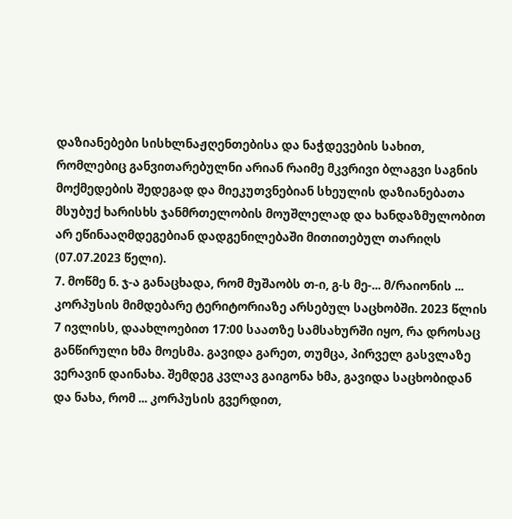დაზიანებები სისხლნაჟღენთებისა და ნაჭდევების სახით, რომლებიც განვითარებულნი არიან რაიმე მკვრივი ბლაგვი საგნის მოქმედების შედეგად და მიეკუთვნებიან სხეულის დაზიანებათა მსუბუქ ხარისხს ჯანმრთელობის მოუშლელად და ხანდაზმულობით არ ეწინააღმდეგებიან დადგენილებაში მითითებულ თარიღს (07.07.2023 წელი).
7. მოწმე ნ. ჯ-ა განაცხადა, რომ მუშაობს თ-ი, გ-ს მე-... მ/რაიონის ... კორპუსის მიმდებარე ტერიტორიაზე არსებულ საცხობში. 2023 წლის 7 ივლისს, დაახლოებით 17:00 საათზე სამსახურში იყო, რა დროსაც განწირული ხმა მოესმა. გავიდა გარეთ, თუმცა, პირველ გასვლაზე ვერავინ დაინახა. შემდეგ კვლავ გაიგონა ხმა, გავიდა საცხობიდან და ნახა, რომ ... კორპუსის გვერდით,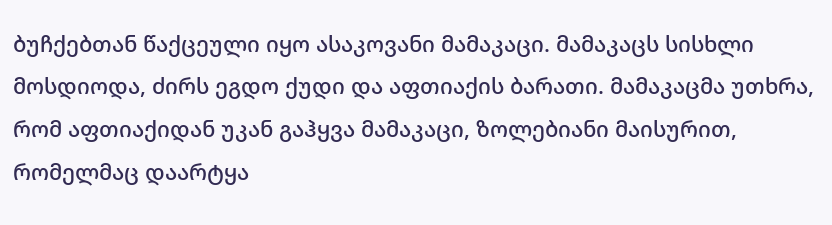ბუჩქებთან წაქცეული იყო ასაკოვანი მამაკაცი. მამაკაცს სისხლი მოსდიოდა, ძირს ეგდო ქუდი და აფთიაქის ბარათი. მამაკაცმა უთხრა, რომ აფთიაქიდან უკან გაჰყვა მამაკაცი, ზოლებიანი მაისურით, რომელმაც დაარტყა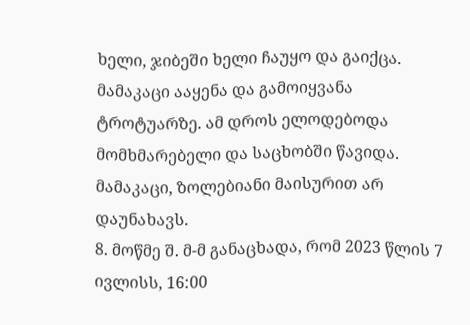ხელი, ჯიბეში ხელი ჩაუყო და გაიქცა. მამაკაცი ააყენა და გამოიყვანა ტროტუარზე. ამ დროს ელოდებოდა მომხმარებელი და საცხობში წავიდა. მამაკაცი, ზოლებიანი მაისურით არ დაუნახავს.
8. მოწმე შ. მ-მ განაცხადა, რომ 2023 წლის 7 ივლისს, 16:00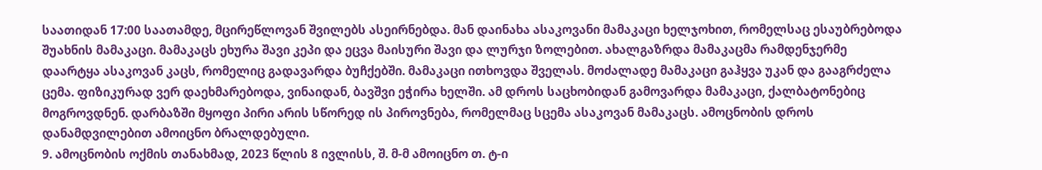საათიდან 17:00 საათამდე, მცირეწლოვან შვილებს ასეირნებდა. მან დაინახა ასაკოვანი მამაკაცი ხელჯოხით, რომელსაც ესაუბრებოდა შუახნის მამაკაცი. მამაკაცს ეხურა შავი კეპი და ეცვა მაისური შავი და ლურჯი ზოლებით. ახალგაზრდა მამაკაცმა რამდენჯერმე დაარტყა ასაკოვან კაცს, რომელიც გადავარდა ბუჩქებში. მამაკაცი ითხოვდა შველას. მოძალადე მამაკაცი გაჰყვა უკან და გააგრძელა ცემა. ფიზიკურად ვერ დაეხმარებოდა, ვინაიდან, ბავშვი ეჭირა ხელში. ამ დროს საცხობიდან გამოვარდა მამაკაცი, ქალბატონებიც მოგროვდნენ. დარბაზში მყოფი პირი არის სწორედ ის პიროვნება, რომელმაც სცემა ასაკოვან მამაკაცს. ამოცნობის დროს დანამდვილებით ამოიცნო ბრალდებული.
9. ამოცნობის ოქმის თანახმად, 2023 წლის 8 ივლისს, შ. მ-მ ამოიცნო თ. ტ-ი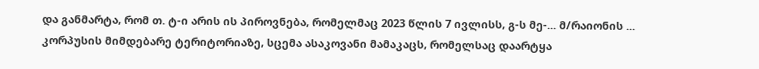და განმარტა, რომ თ. ტ-ი არის ის პიროვნება, რომელმაც 2023 წლის 7 ივლისს, გ-ს მე-... მ/რაიონის ... კორპუსის მიმდებარე ტერიტორიაზე, სცემა ასაკოვანი მამაკაცს, რომელსაც დაარტყა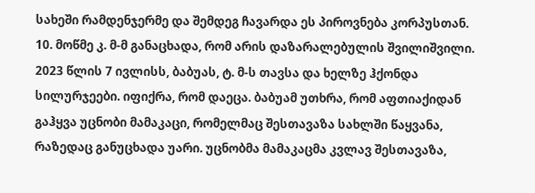სახეში რამდენჯერმე და შემდეგ ჩავარდა ეს პიროვნება კორპუსთან.
10. მოწმე კ. მ-მ განაცხადა, რომ არის დაზარალებულის შვილიშვილი. 2023 წლის 7 ივლისს, ბაბუას, ტ. მ-ს თავსა და ხელზე ჰქონდა სილურჯეები. იფიქრა, რომ დაეცა. ბაბუამ უთხრა, რომ აფთიაქიდან გაჰყვა უცნობი მამაკაცი, რომელმაც შესთავაზა სახლში წაყვანა, რაზედაც განუცხადა უარი. უცნობმა მამაკაცმა კვლავ შესთავაზა,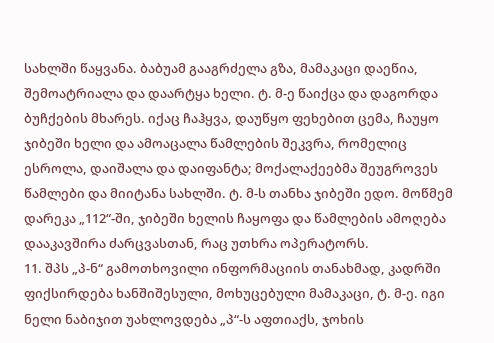სახლში წაყვანა. ბაბუამ გააგრძელა გზა, მამაკაცი დაეწია, შემოატრიალა და დაარტყა ხელი. ტ. მ-ე წაიქცა და დაგორდა ბუჩქების მხარეს. იქაც ჩაჰყვა, დაუწყო ფეხებით ცემა, ჩაუყო ჯიბეში ხელი და ამოაცალა წამლების შეკვრა, რომელიც ესროლა, დაიშალა და დაიფანტა; მოქალაქეებმა შეუგროვეს წამლები და მიიტანა სახლში. ტ. მ-ს თანხა ჯიბეში ედო. მოწმემ დარეკა „112“-ში, ჯიბეში ხელის ჩაყოფა და წამლების ამოღება დააკავშირა ძარცვასთან, რაც უთხრა ოპერატორს.
11. შპს „პ-ნ“ გამოთხოვილი ინფორმაციის თანახმად, კადრში ფიქსირდება ხანშიშესული, მოხუცებული მამაკაცი, ტ. მ-ე. იგი ნელი ნაბიჯით უახლოვდება „პ“-ს აფთიაქს, ჯოხის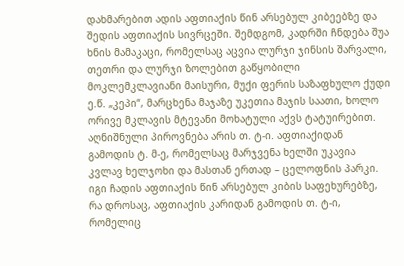დახმარებით ადის აფთიაქის წინ არსებულ კიბეებზე და შედის აფთიაქის სივრცეში. შემდგომ, კადრში ჩნდება შუა ხნის მამაკაცი, რომელსაც აცვია ლურჯი ჯინსის შარვალი, თეთრი და ლურჯი ზოლებით გაწყობილი მოკლემკლავიანი მაისური, მუქი ფერის საზაფხულო ქუდი ე.წ. „კეპი“, მარცხენა მაჯაზე უკეთია მაჯის საათი, ხოლო ორივე მკლავის მტევანი მოხატული აქვს ტატუირებით. აღნიშნული პიროვნება არის თ. ტ-ი. აფთიაქიდან გამოდის ტ. მ-ე, რომელსაც მარჯვენა ხელში უკავია კვლავ ხელჯოხი და მასთან ერთად – ცელოფნის პარკი. იგი ჩადის აფთიაქის წინ არსებულ კიბის საფეხურებზე, რა დროსაც, აფთიაქის კარიდან გამოდის თ. ტ-ი, რომელიც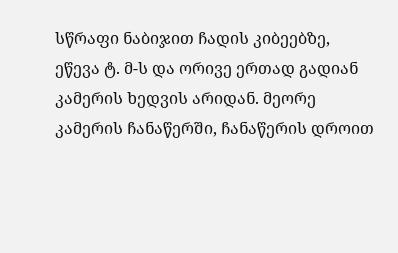სწრაფი ნაბიჯით ჩადის კიბეებზე, ეწევა ტ. მ-ს და ორივე ერთად გადიან კამერის ხედვის არიდან. მეორე კამერის ჩანაწერში, ჩანაწერის დროით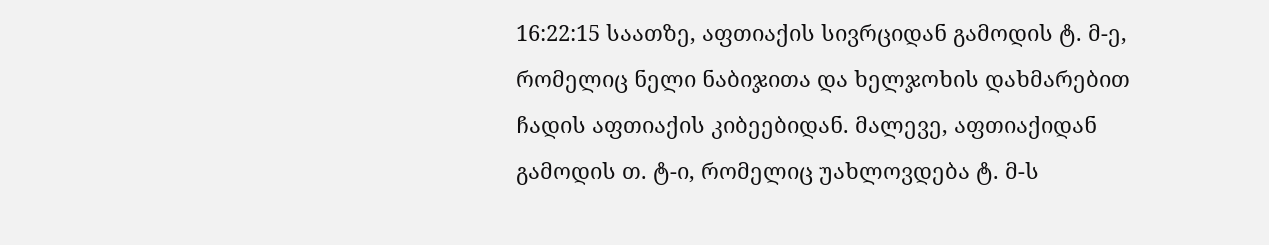16:22:15 საათზე, აფთიაქის სივრციდან გამოდის ტ. მ-ე, რომელიც ნელი ნაბიჯითა და ხელჯოხის დახმარებით ჩადის აფთიაქის კიბეებიდან. მალევე, აფთიაქიდან გამოდის თ. ტ-ი, რომელიც უახლოვდება ტ. მ-ს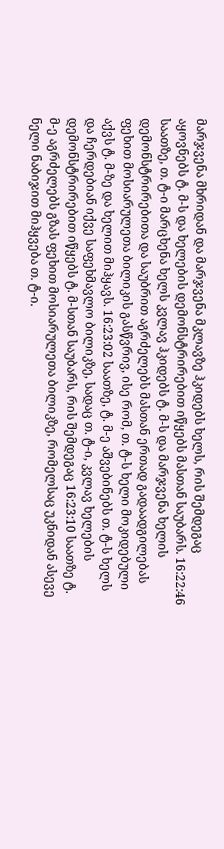მარჯვენა მხრიდან და მარჯვენა მკლავზე ჰკიდებს ხელს, რის შემდეგაც აყოვნებს ტ. მ-ს და ხელების დემონსტრირებით იწყებს მასთან საუბარს. 16:22:46 საათზე, თ. ტ-ი მარცხენა ხელს კვლავ ჰკიდებს ტ. მ-ს და მარჯვენა ხელის დემონსტრირებითა და საუბრით აგრძელებს მასთან ერთად გადაადგილებას ფეხით მოსიარულეთა ბილიკის გასწვრივ, ისე რომ, თ. ტ-ს ხელი მოკიდებული აქვს ტ. მ-ზე და ხელით მიჰყავს. 16:23:02 საათზე, ტ. მ-ე აშვებინებს თ. ტ-ს ხელს და ჩერდებიან იქვე საფეხმავლო ბილიკზე, სადაც თ. ტ-ი, კვლავ ხელების დემონსტრირებით იწყებს ტ. მ-სთან საუბარს, რის შემდეგაც 16:23:10 საათზე ტ. მ-ე აგრძელებს გზას ფეხით მოსიარულეთა ბილიკზე, რომელსაც უკნიდან ასევე ნელი ნაბიჯით მიჰყვება თ. ტ-ი.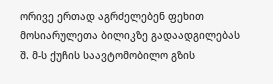ორივე ერთად აგრძელებენ ფეხით მოსიარულეთა ბილიკზე გადაადგილებას შ. მ-ს ქუჩის საავტომობილო გზის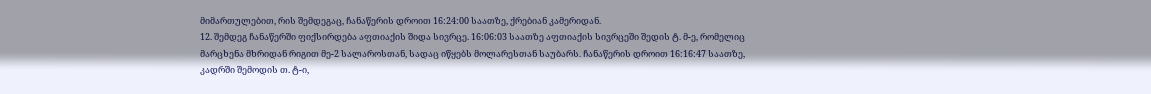მიმართულებით, რის შემდეგაც, ჩანაწერის დროით 16:24:00 საათზე, ქრებიან კამერიდან.
12. შემდეგ ჩანაწერში ფიქსირდება აფთიაქის შიდა სივრცე. 16:06:03 საათზე აფთიაქის სივრცეში შედის ტ. მ-ე, რომელიც მარცხენა მხრიდან რიგით მე-2 სალაროსთან, სადაც იწყებს მოლარესთან საუბარს. ჩანაწერის დროით 16:16:47 საათზე, კადრში შემოდის თ. ტ-ი,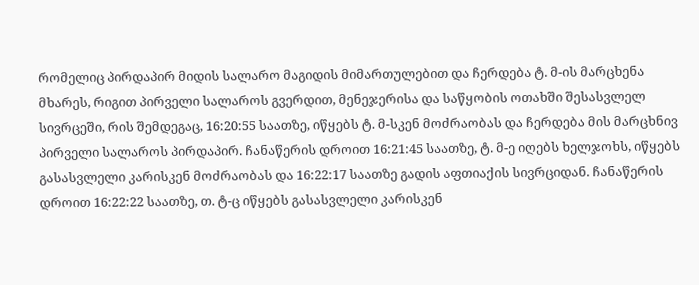რომელიც პირდაპირ მიდის სალარო მაგიდის მიმართულებით და ჩერდება ტ. მ-ის მარცხენა მხარეს, რიგით პირველი სალაროს გვერდით, მენეჯერისა და საწყობის ოთახში შესასვლელ სივრცეში, რის შემდეგაც, 16:20:55 საათზე, იწყებს ტ. მ-სკენ მოძრაობას და ჩერდება მის მარცხნივ პირველი სალაროს პირდაპირ. ჩანაწერის დროით 16:21:45 საათზე, ტ. მ-ე იღებს ხელჯოხს, იწყებს გასასვლელი კარისკენ მოძრაობას და 16:22:17 საათზე გადის აფთიაქის სივრციდან. ჩანაწერის დროით 16:22:22 საათზე, თ. ტ-ც იწყებს გასასვლელი კარისკენ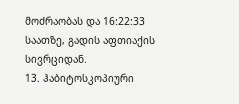მოძრაობას და 16:22:33 საათზე, გადის აფთიაქის სივრციდან.
13. ჰაბიტოსკოპიური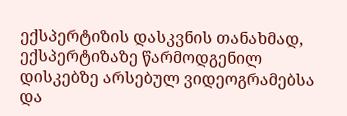ექსპერტიზის დასკვნის თანახმად, ექსპერტიზაზე წარმოდგენილ დისკებზე არსებულ ვიდეოგრამებსა და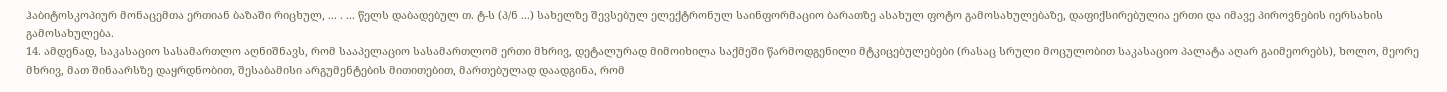ჰაბიტოსკოპიურ მონაცემთა ერთიან ბაზაში რიცხულ, ... . ... წელს დაბადებულ თ. ტ-ს (პ/ნ ...) სახელზე შევსებულ ელექტრონულ საინფორმაციო ბარათზე ასახულ ფოტო გამოსახულებაზე, დაფიქსირებულია ერთი და იმავე პიროვნების იერსახის გამოსახულება.
14. ამდენად, საკასაციო სასამართლო აღნიშნავს, რომ სააპელაციო სასამართლომ ერთი მხრივ, დეტალურად მიმოიხილა საქმეში წარმოდგენილი მტკიცებულებები (რასაც სრული მოცულობით საკასაციო პალატა აღარ გაიმეორებს), ხოლო, მეორე მხრივ, მათ შინაარსზე დაყრდნობით, შესაბამისი არგუმენტების მითითებით, მართებულად დაადგინა, რომ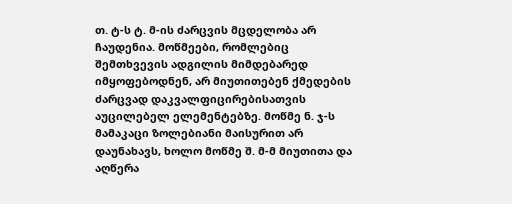თ. ტ-ს ტ. მ-ის ძარცვის მცდელობა არ ჩაუდენია. მოწმეები, რომლებიც შემთხვევის ადგილის მიმდებარედ იმყოფებოდნენ, არ მიუთითებენ ქმედების ძარცვად დაკვალფიცირებისათვის აუცილებელ ელემენტებზე. მოწმე ნ. ჯ-ს მამაკაცი ზოლებიანი მაისურით არ დაუნახავს, ხოლო მოწმე შ. მ-მ მიუთითა და აღწერა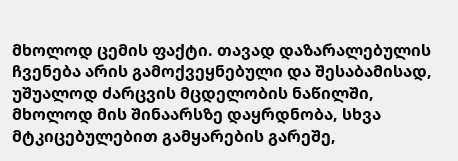მხოლოდ ცემის ფაქტი. თავად დაზარალებულის ჩვენება არის გამოქვეყნებული და შესაბამისად, უშუალოდ ძარცვის მცდელობის ნაწილში, მხოლოდ მის შინაარსზე დაყრდნობა, სხვა მტკიცებულებით გამყარების გარეშე,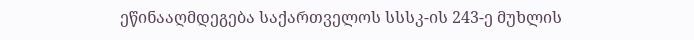ეწინააღმდეგება საქართველოს სსსკ-ის 243-ე მუხლის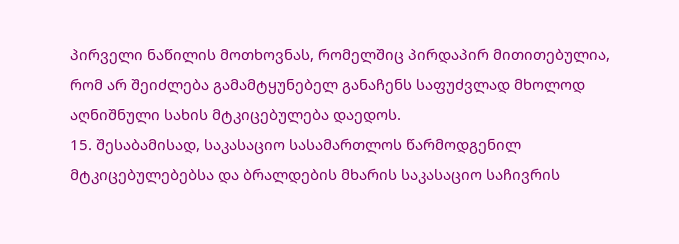პირველი ნაწილის მოთხოვნას, რომელშიც პირდაპირ მითითებულია, რომ არ შეიძლება გამამტყუნებელ განაჩენს საფუძვლად მხოლოდ აღნიშნული სახის მტკიცებულება დაედოს.
15. შესაბამისად, საკასაციო სასამართლოს წარმოდგენილ მტკიცებულებებსა და ბრალდების მხარის საკასაციო საჩივრის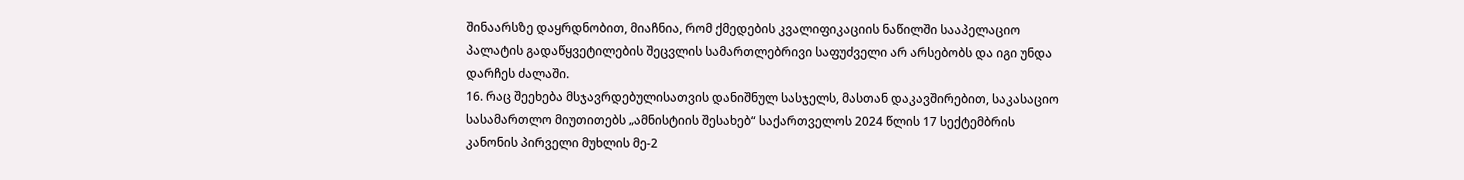შინაარსზე დაყრდნობით, მიაჩნია, რომ ქმედების კვალიფიკაციის ნაწილში სააპელაციო პალატის გადაწყვეტილების შეცვლის სამართლებრივი საფუძველი არ არსებობს და იგი უნდა დარჩეს ძალაში.
16. რაც შეეხება მსჯავრდებულისათვის დანიშნულ სასჯელს, მასთან დაკავშირებით, საკასაციო სასამართლო მიუთითებს „ამნისტიის შესახებ“ საქართველოს 2024 წლის 17 სექტემბრის კანონის პირველი მუხლის მე-2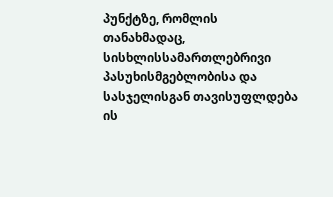პუნქტზე, რომლის თანახმადაც, სისხლისსამართლებრივი პასუხისმგებლობისა და სასჯელისგან თავისუფლდება ის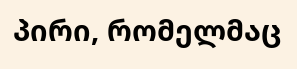პირი, რომელმაც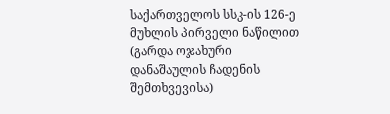საქართველოს სსკ-ის 126-ე მუხლის პირველი ნაწილით (გარდა ოჯახური დანაშაულის ჩადენის შემთხვევისა)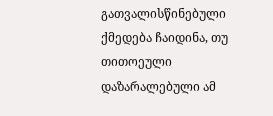გათვალისწინებული ქმედება ჩაიდინა, თუ თითოეული დაზარალებული ამ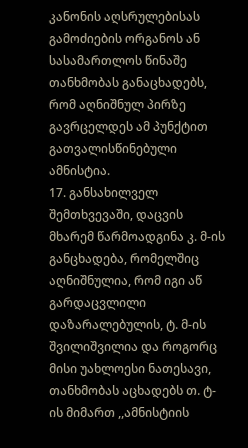კანონის აღსრულებისას გამოძიების ორგანოს ან სასამართლოს წინაშე თანხმობას განაცხადებს, რომ აღნიშნულ პირზე გავრცელდეს ამ პუნქტით გათვალისწინებული ამნისტია.
17. განსახილველ შემთხვევაში, დაცვის მხარემ წარმოადგინა კ. მ-ის განცხადება, რომელშიც აღნიშნულია, რომ იგი აწ გარდაცვლილი დაზარალებულის, ტ. მ-ის შვილიშვილია და როგორც მისი უახლოესი ნათესავი, თანხმობას აცხადებს თ. ტ-ის მიმართ ,,ამნისტიის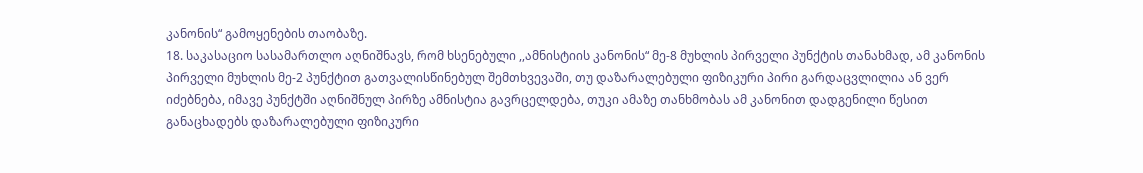კანონის“ გამოყენების თაობაზე.
18. საკასაციო სასამართლო აღნიშნავს, რომ ხსენებული ,,ამნისტიის კანონის“ მე-8 მუხლის პირველი პუნქტის თანახმად, ამ კანონის პირველი მუხლის მე-2 პუნქტით გათვალისწინებულ შემთხვევაში, თუ დაზარალებული ფიზიკური პირი გარდაცვლილია ან ვერ იძებნება, იმავე პუნქტში აღნიშნულ პირზე ამნისტია გავრცელდება, თუკი ამაზე თანხმობას ამ კანონით დადგენილი წესით განაცხადებს დაზარალებული ფიზიკური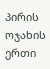პირის ოჯახის ერთი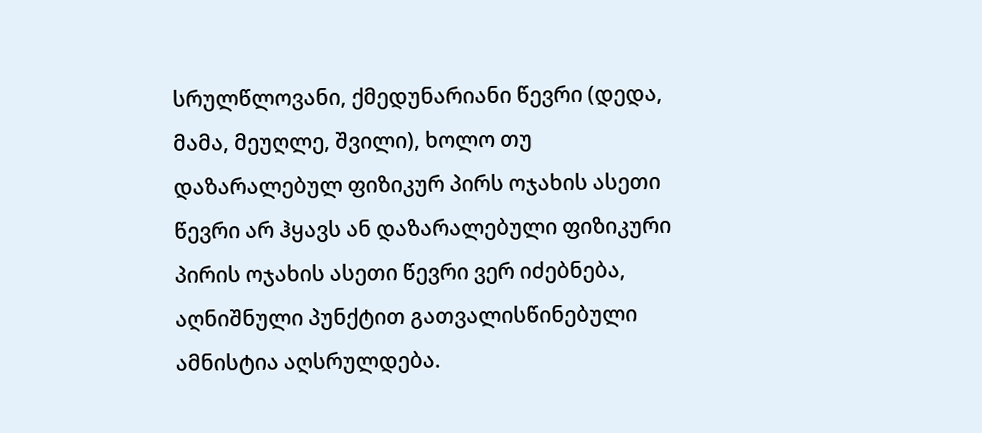სრულწლოვანი, ქმედუნარიანი წევრი (დედა, მამა, მეუღლე, შვილი), ხოლო თუ დაზარალებულ ფიზიკურ პირს ოჯახის ასეთი წევრი არ ჰყავს ან დაზარალებული ფიზიკური პირის ოჯახის ასეთი წევრი ვერ იძებნება, აღნიშნული პუნქტით გათვალისწინებული ამნისტია აღსრულდება.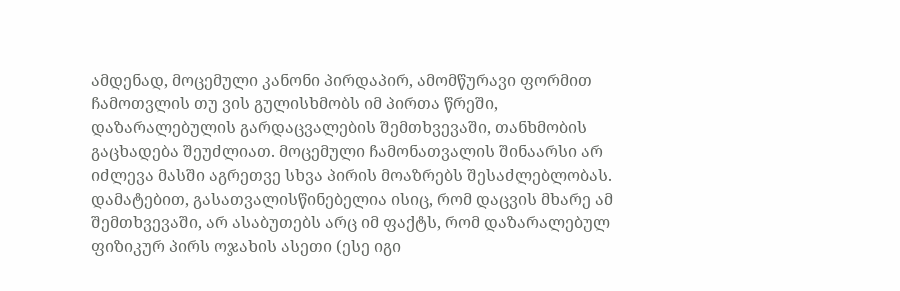ამდენად, მოცემული კანონი პირდაპირ, ამომწურავი ფორმით ჩამოთვლის თუ ვის გულისხმობს იმ პირთა წრეში, დაზარალებულის გარდაცვალების შემთხვევაში, თანხმობის გაცხადება შეუძლიათ. მოცემული ჩამონათვალის შინაარსი არ იძლევა მასში აგრეთვე სხვა პირის მოაზრებს შესაძლებლობას. დამატებით, გასათვალისწინებელია ისიც, რომ დაცვის მხარე ამ შემთხვევაში, არ ასაბუთებს არც იმ ფაქტს, რომ დაზარალებულ ფიზიკურ პირს ოჯახის ასეთი (ესე იგი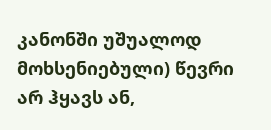კანონში უშუალოდ მოხსენიებული) წევრი არ ჰყავს ან,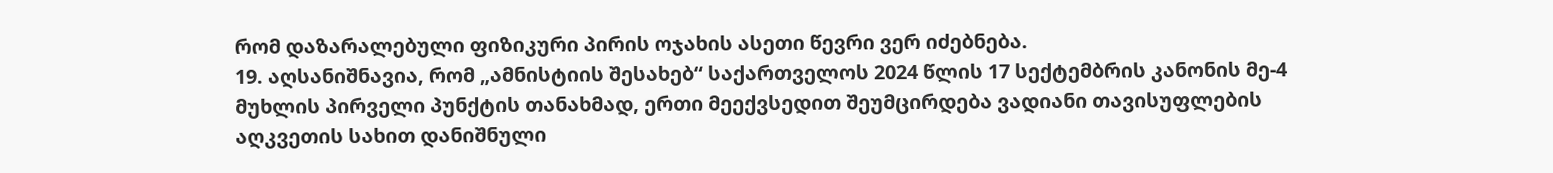რომ დაზარალებული ფიზიკური პირის ოჯახის ასეთი წევრი ვერ იძებნება.
19. აღსანიშნავია, რომ „ამნისტიის შესახებ“ საქართველოს 2024 წლის 17 სექტემბრის კანონის მე-4 მუხლის პირველი პუნქტის თანახმად, ერთი მეექვსედით შეუმცირდება ვადიანი თავისუფლების აღკვეთის სახით დანიშნული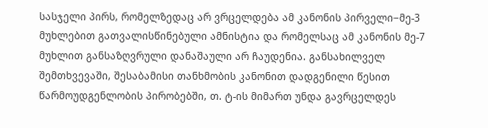სასჯელი პირს, რომელზედაც არ ვრცელდება ამ კანონის პირველი−მე-3 მუხლებით გათვალისწინებული ამნისტია და რომელსაც ამ კანონის მე-7 მუხლით განსაზღვრული დანაშაული არ ჩაუდენია. განსახილველ შემთხვევაში, შესაბამისი თანხმობის კანონით დადგენილი წესით წარმოუდგენლობის პირობებში, თ. ტ-ის მიმართ უნდა გავრცელდეს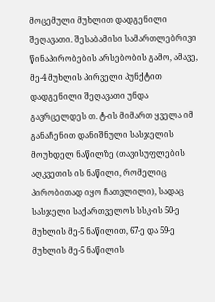მოცემული მუხლით დადგენილი შეღავათი. შესაბამისი სამართლებრივი წინაპირობების არსებობის გამო, ამავე, მე-4 მუხლის პირველი პუნქტით დადგენილი შეღავათი უნდა გავრცელდეს თ. ტ-ის მიმართ ყველა იმ განაჩენით დანიშნული სასჯელის მოუხდელ ნაწილზე (თავისუფლების აღკვეთის ის ნაწილი, რომელიც პირობითად იყო ჩათვლილი), სადაც სასჯელი საქართველოს სსკ-ის 50-ე მუხლის მე-5 ნაწილით, 67-ე და 59-ე მუხლის მე-5 ნაწილის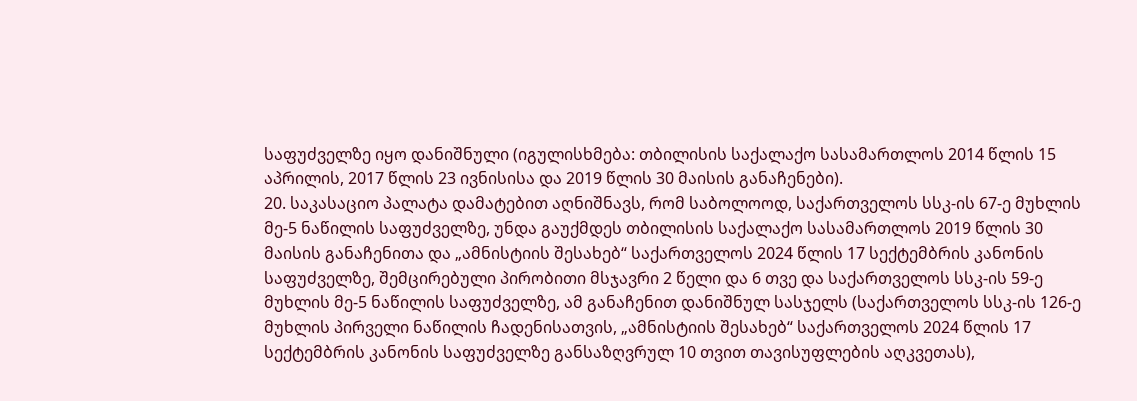საფუძველზე იყო დანიშნული (იგულისხმება: თბილისის საქალაქო სასამართლოს 2014 წლის 15 აპრილის, 2017 წლის 23 ივნისისა და 2019 წლის 30 მაისის განაჩენები).
20. საკასაციო პალატა დამატებით აღნიშნავს, რომ საბოლოოდ, საქართველოს სსკ-ის 67-ე მუხლის მე-5 ნაწილის საფუძველზე, უნდა გაუქმდეს თბილისის საქალაქო სასამართლოს 2019 წლის 30 მაისის განაჩენითა და „ამნისტიის შესახებ“ საქართველოს 2024 წლის 17 სექტემბრის კანონის საფუძველზე, შემცირებული პირობითი მსჯავრი 2 წელი და 6 თვე და საქართველოს სსკ-ის 59-ე მუხლის მე-5 ნაწილის საფუძველზე, ამ განაჩენით დანიშნულ სასჯელს (საქართველოს სსკ-ის 126-ე მუხლის პირველი ნაწილის ჩადენისათვის, „ამნისტიის შესახებ“ საქართველოს 2024 წლის 17 სექტემბრის კანონის საფუძველზე განსაზღვრულ 10 თვით თავისუფლების აღკვეთას),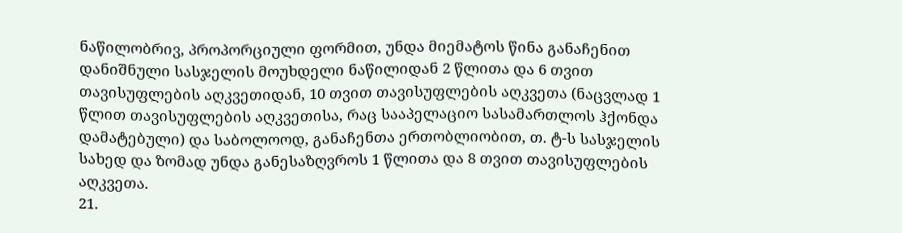ნაწილობრივ, პროპორციული ფორმით, უნდა მიემატოს წინა განაჩენით დანიშნული სასჯელის მოუხდელი ნაწილიდან 2 წლითა და 6 თვით თავისუფლების აღკვეთიდან, 10 თვით თავისუფლების აღკვეთა (ნაცვლად 1 წლით თავისუფლების აღკვეთისა, რაც სააპელაციო სასამართლოს ჰქონდა დამატებული) და საბოლოოდ, განაჩენთა ერთობლიობით, თ. ტ-ს სასჯელის სახედ და ზომად უნდა განესაზღვროს 1 წლითა და 8 თვით თავისუფლების აღკვეთა.
21.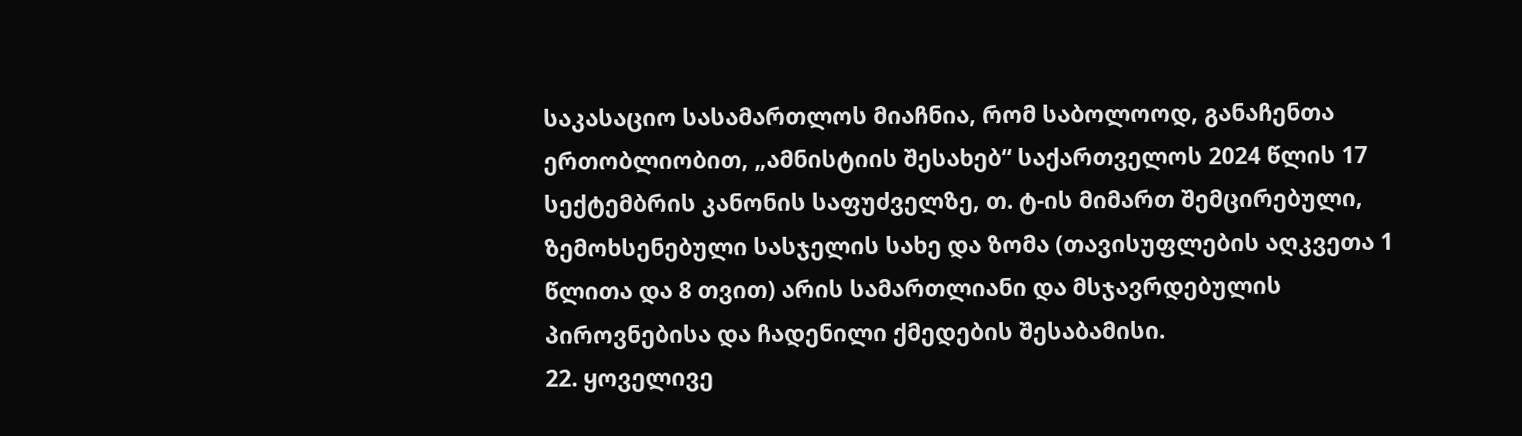საკასაციო სასამართლოს მიაჩნია, რომ საბოლოოდ, განაჩენთა ერთობლიობით, „ამნისტიის შესახებ“ საქართველოს 2024 წლის 17 სექტემბრის კანონის საფუძველზე, თ. ტ-ის მიმართ შემცირებული, ზემოხსენებული სასჯელის სახე და ზომა (თავისუფლების აღკვეთა 1 წლითა და 8 თვით) არის სამართლიანი და მსჯავრდებულის პიროვნებისა და ჩადენილი ქმედების შესაბამისი.
22. ყოველივე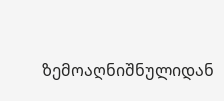ზემოაღნიშნულიდან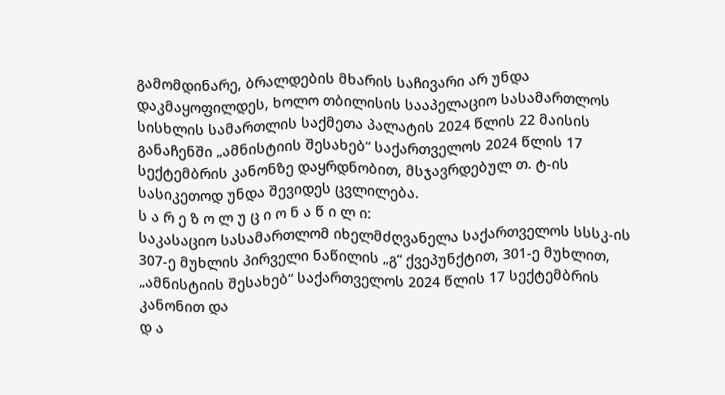გამომდინარე, ბრალდების მხარის საჩივარი არ უნდა დაკმაყოფილდეს, ხოლო თბილისის სააპელაციო სასამართლოს სისხლის სამართლის საქმეთა პალატის 2024 წლის 22 მაისის განაჩენში „ამნისტიის შესახებ“ საქართველოს 2024 წლის 17 სექტემბრის კანონზე დაყრდნობით, მსჯავრდებულ თ. ტ-ის სასიკეთოდ უნდა შევიდეს ცვლილება.
ს ა რ ე ზ ო ლ უ ც ი ო ნ ა წ ი ლ ი:
საკასაციო სასამართლომ იხელმძღვანელა საქართველოს სსსკ-ის 307-ე მუხლის პირველი ნაწილის „გ“ ქვეპუნქტით, 301-ე მუხლით, „ამნისტიის შესახებ“ საქართველოს 2024 წლის 17 სექტემბრის კანონით და
დ ა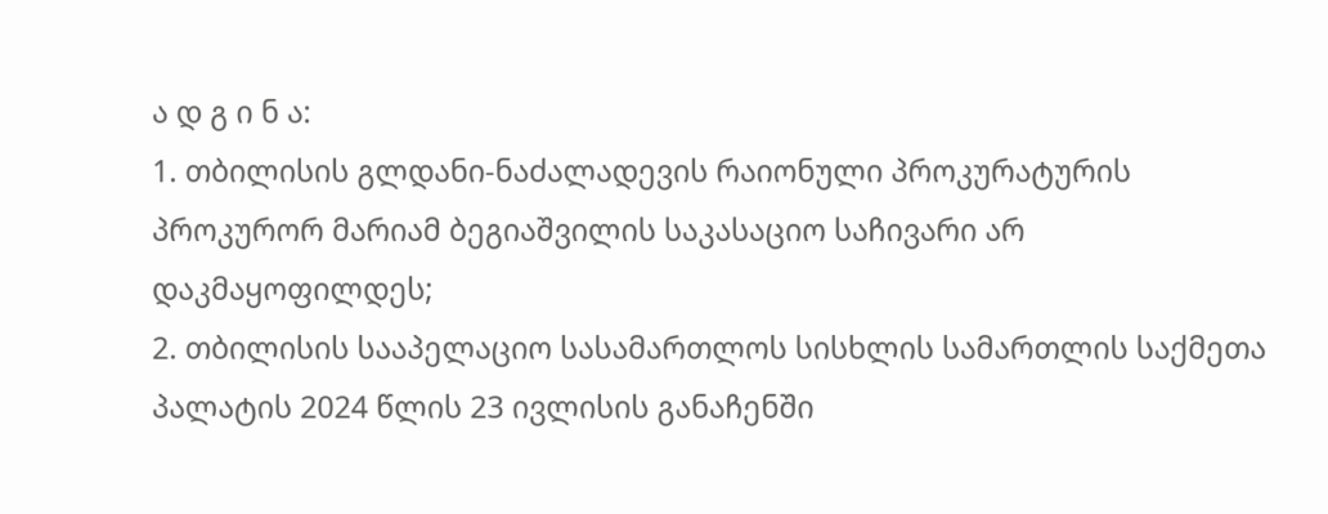ა დ გ ი ნ ა:
1. თბილისის გლდანი-ნაძალადევის რაიონული პროკურატურის პროკურორ მარიამ ბეგიაშვილის საკასაციო საჩივარი არ დაკმაყოფილდეს;
2. თბილისის სააპელაციო სასამართლოს სისხლის სამართლის საქმეთა პალატის 2024 წლის 23 ივლისის განაჩენში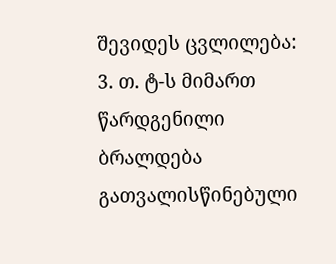შევიდეს ცვლილება:
3. თ. ტ-ს მიმართ წარდგენილი ბრალდება გათვალისწინებული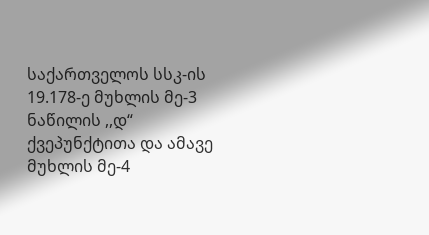საქართველოს სსკ-ის 19.178-ე მუხლის მე-3 ნაწილის ,,დ“ ქვეპუნქტითა და ამავე მუხლის მე-4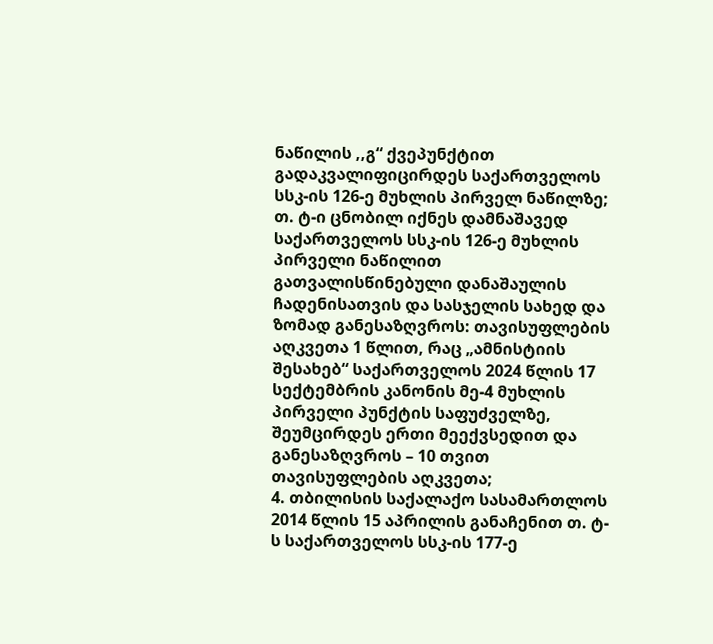ნაწილის ,,გ“ ქვეპუნქტით გადაკვალიფიცირდეს საქართველოს სსკ-ის 126-ე მუხლის პირველ ნაწილზე;
თ. ტ-ი ცნობილ იქნეს დამნაშავედ საქართველოს სსკ-ის 126-ე მუხლის პირველი ნაწილით გათვალისწინებული დანაშაულის ჩადენისათვის და სასჯელის სახედ და ზომად განესაზღვროს: თავისუფლების აღკვეთა 1 წლით, რაც „ამნისტიის შესახებ“ საქართველოს 2024 წლის 17 სექტემბრის კანონის მე-4 მუხლის პირველი პუნქტის საფუძველზე, შეუმცირდეს ერთი მეექვსედით და განესაზღვროს – 10 თვით თავისუფლების აღკვეთა;
4. თბილისის საქალაქო სასამართლოს 2014 წლის 15 აპრილის განაჩენით თ. ტ-ს საქართველოს სსკ-ის 177-ე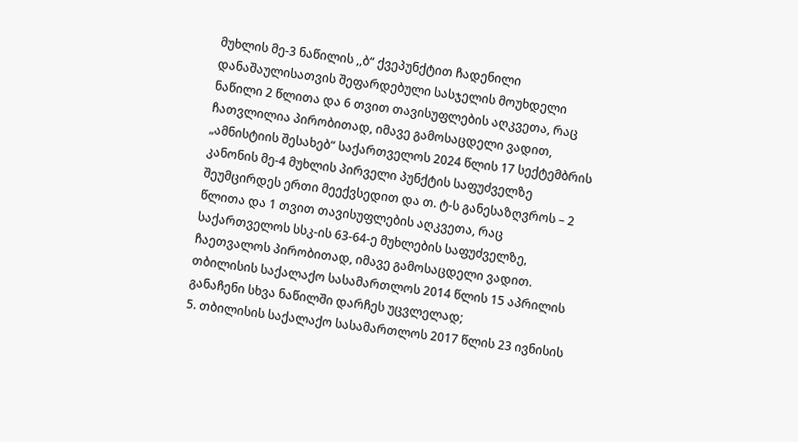მუხლის მე-3 ნაწილის ,,ბ“ ქვეპუნქტით ჩადენილი დანაშაულისათვის შეფარდებული სასჯელის მოუხდელი ნაწილი 2 წლითა და 6 თვით თავისუფლების აღკვეთა, რაც ჩათვლილია პირობითად, იმავე გამოსაცდელი ვადით, „ამნისტიის შესახებ“ საქართველოს 2024 წლის 17 სექტემბრის კანონის მე-4 მუხლის პირველი პუნქტის საფუძველზე შეუმცირდეს ერთი მეექვსედით და თ. ტ-ს განესაზღვროს – 2 წლითა და 1 თვით თავისუფლების აღკვეთა, რაც საქართველოს სსკ-ის 63-64-ე მუხლების საფუძველზე, ჩაეთვალოს პირობითად, იმავე გამოსაცდელი ვადით.
თბილისის საქალაქო სასამართლოს 2014 წლის 15 აპრილის განაჩენი სხვა ნაწილში დარჩეს უცვლელად;
5. თბილისის საქალაქო სასამართლოს 2017 წლის 23 ივნისის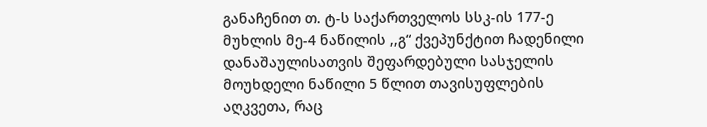განაჩენით თ. ტ-ს საქართველოს სსკ-ის 177-ე მუხლის მე-4 ნაწილის ,,გ“ ქვეპუნქტით ჩადენილი დანაშაულისათვის შეფარდებული სასჯელის მოუხდელი ნაწილი 5 წლით თავისუფლების აღკვეთა, რაც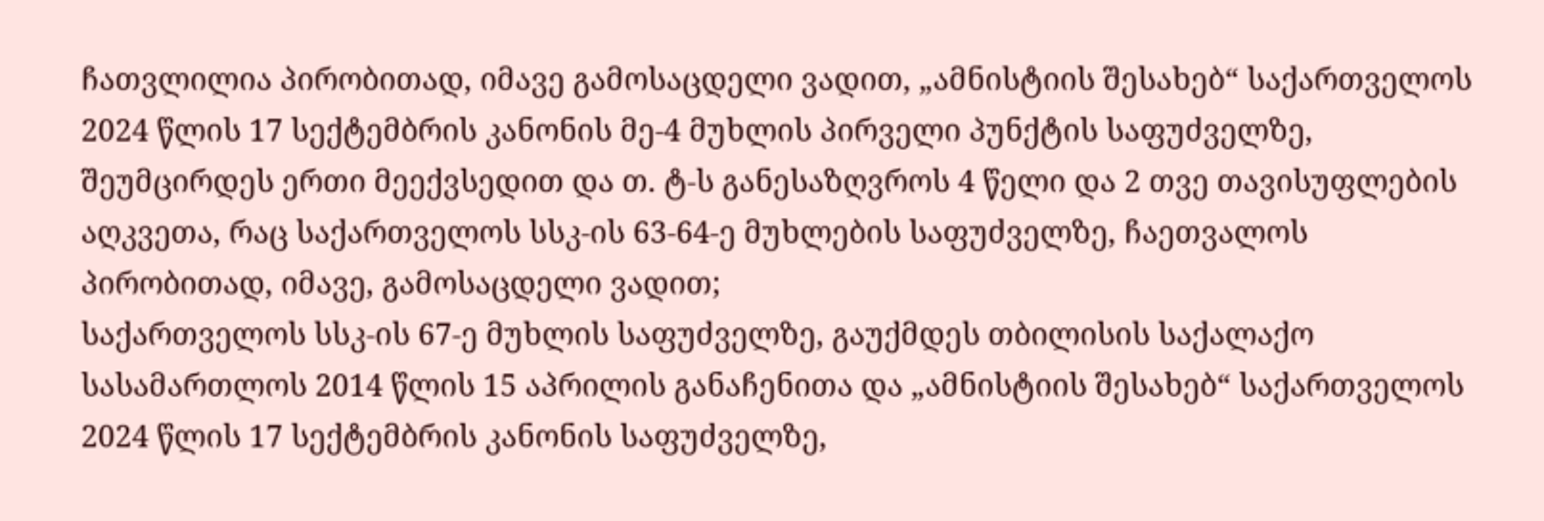ჩათვლილია პირობითად, იმავე გამოსაცდელი ვადით, „ამნისტიის შესახებ“ საქართველოს 2024 წლის 17 სექტემბრის კანონის მე-4 მუხლის პირველი პუნქტის საფუძველზე, შეუმცირდეს ერთი მეექვსედით და თ. ტ-ს განესაზღვროს 4 წელი და 2 თვე თავისუფლების აღკვეთა, რაც საქართველოს სსკ-ის 63-64-ე მუხლების საფუძველზე, ჩაეთვალოს პირობითად, იმავე, გამოსაცდელი ვადით;
საქართველოს სსკ-ის 67-ე მუხლის საფუძველზე, გაუქმდეს თბილისის საქალაქო სასამართლოს 2014 წლის 15 აპრილის განაჩენითა და „ამნისტიის შესახებ“ საქართველოს 2024 წლის 17 სექტემბრის კანონის საფუძველზე,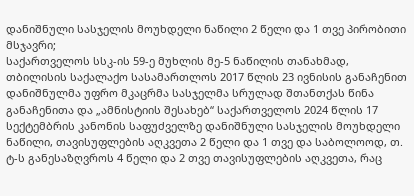დანიშნული სასჯელის მოუხდელი ნაწილი 2 წელი და 1 თვე პირობითი მსჯავრი;
საქართველოს სსკ-ის 59-ე მუხლის მე-5 ნაწილის თანახმად, თბილისის საქალაქო სასამართლოს 2017 წლის 23 ივნისის განაჩენით დანიშნულმა უფრო მკაცრმა სასჯელმა სრულად შთანთქას წინა განაჩენითა და „ამნისტიის შესახებ“ საქართველოს 2024 წლის 17 სექტემბრის კანონის საფუძველზე დანიშნული სასჯელის მოუხდელი ნაწილი, თავისუფლების აღკვეთა 2 წელი და 1 თვე და საბოლოოდ, თ. ტ-ს განესაზღვროს 4 წელი და 2 თვე თავისუფლების აღკვეთა, რაც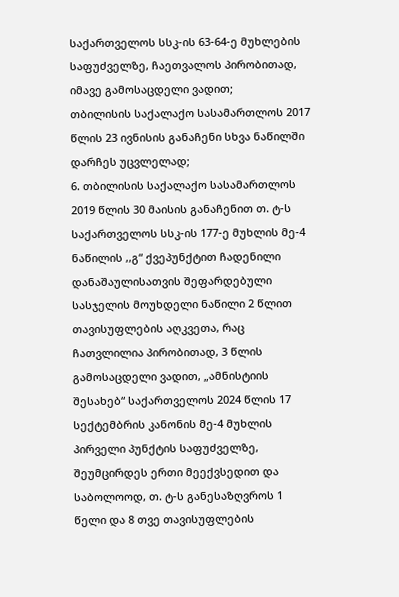საქართველოს სსკ-ის 63-64-ე მუხლების საფუძველზე, ჩაეთვალოს პირობითად, იმავე გამოსაცდელი ვადით;
თბილისის საქალაქო სასამართლოს 2017 წლის 23 ივნისის განაჩენი სხვა ნაწილში დარჩეს უცვლელად;
6. თბილისის საქალაქო სასამართლოს 2019 წლის 30 მაისის განაჩენით თ. ტ-ს საქართველოს სსკ-ის 177-ე მუხლის მე-4 ნაწილის ,,გ“ ქვეპუნქტით ჩადენილი დანაშაულისათვის შეფარდებული სასჯელის მოუხდელი ნაწილი 2 წლით თავისუფლების აღკვეთა, რაც ჩათვლილია პირობითად, 3 წლის გამოსაცდელი ვადით, „ამნისტიის შესახებ“ საქართველოს 2024 წლის 17 სექტემბრის კანონის მე-4 მუხლის პირველი პუნქტის საფუძველზე, შეუმცირდეს ერთი მეექვსედით და საბოლოოდ, თ. ტ-ს განესაზღვროს 1 წელი და 8 თვე თავისუფლების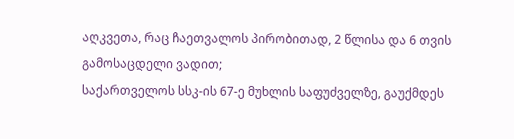აღკვეთა, რაც ჩაეთვალოს პირობითად, 2 წლისა და 6 თვის გამოსაცდელი ვადით;
საქართველოს სსკ-ის 67-ე მუხლის საფუძველზე, გაუქმდეს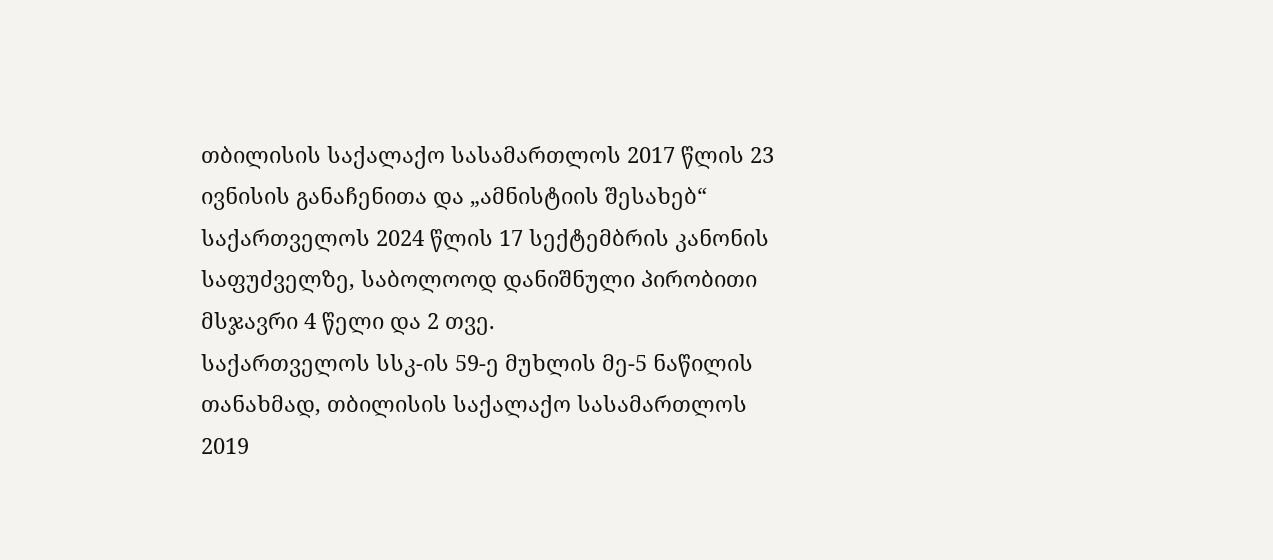თბილისის საქალაქო სასამართლოს 2017 წლის 23 ივნისის განაჩენითა და „ამნისტიის შესახებ“ საქართველოს 2024 წლის 17 სექტემბრის კანონის საფუძველზე, საბოლოოდ დანიშნული პირობითი მსჯავრი 4 წელი და 2 თვე.
საქართველოს სსკ-ის 59-ე მუხლის მე-5 ნაწილის თანახმად, თბილისის საქალაქო სასამართლოს 2019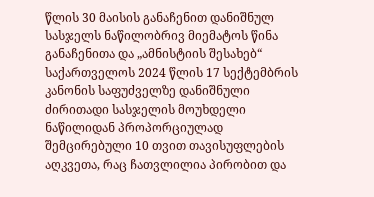წლის 30 მაისის განაჩენით დანიშნულ სასჯელს ნაწილობრივ მიემატოს წინა განაჩენითა და „ამნისტიის შესახებ“ საქართველოს 2024 წლის 17 სექტემბრის კანონის საფუძველზე დანიშნული ძირითადი სასჯელის მოუხდელი ნაწილიდან პროპორციულად შემცირებული 10 თვით თავისუფლების აღკვეთა, რაც ჩათვლილია პირობით და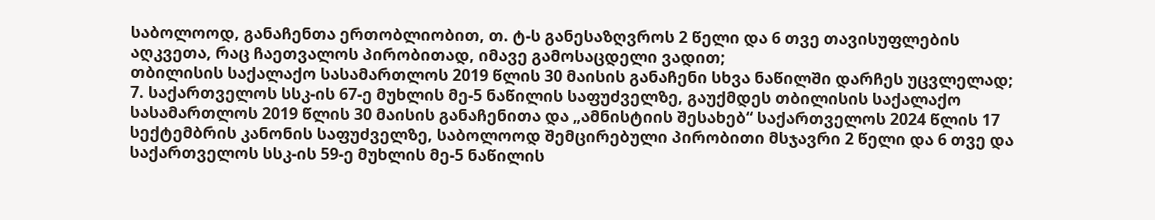საბოლოოდ, განაჩენთა ერთობლიობით, თ. ტ-ს განესაზღვროს 2 წელი და 6 თვე თავისუფლების აღკვეთა, რაც ჩაეთვალოს პირობითად, იმავე გამოსაცდელი ვადით;
თბილისის საქალაქო სასამართლოს 2019 წლის 30 მაისის განაჩენი სხვა ნაწილში დარჩეს უცვლელად;
7. საქართველოს სსკ-ის 67-ე მუხლის მე-5 ნაწილის საფუძველზე, გაუქმდეს თბილისის საქალაქო სასამართლოს 2019 წლის 30 მაისის განაჩენითა და „ამნისტიის შესახებ“ საქართველოს 2024 წლის 17 სექტემბრის კანონის საფუძველზე, საბოლოოდ შემცირებული პირობითი მსჯავრი 2 წელი და 6 თვე და საქართველოს სსკ-ის 59-ე მუხლის მე-5 ნაწილის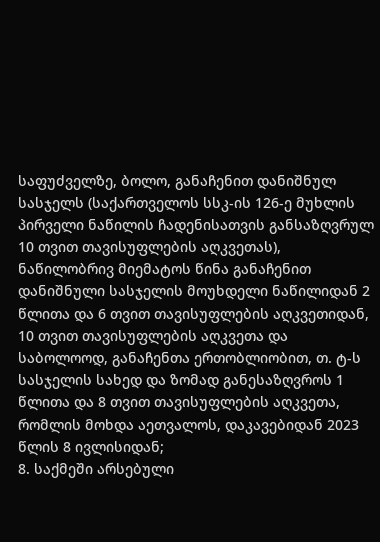საფუძველზე, ბოლო, განაჩენით დანიშნულ სასჯელს (საქართველოს სსკ-ის 126-ე მუხლის პირველი ნაწილის ჩადენისათვის განსაზღვრულ 10 თვით თავისუფლების აღკვეთას), ნაწილობრივ მიემატოს წინა განაჩენით დანიშნული სასჯელის მოუხდელი ნაწილიდან 2 წლითა და 6 თვით თავისუფლების აღკვეთიდან, 10 თვით თავისუფლების აღკვეთა და საბოლოოდ, განაჩენთა ერთობლიობით, თ. ტ-ს სასჯელის სახედ და ზომად განესაზღვროს 1 წლითა და 8 თვით თავისუფლების აღკვეთა, რომლის მოხდა აეთვალოს, დაკავებიდან 2023 წლის 8 ივლისიდან;
8. საქმეში არსებული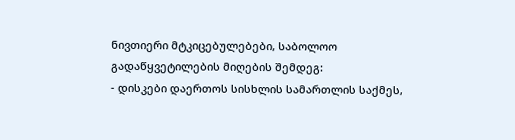ნივთიერი მტკიცებულებები, საბოლოო გადაწყვეტილების მიღების შემდეგ:
- დისკები დაერთოს სისხლის სამართლის საქმეს,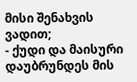მისი შენახვის ვადით;
- ქუდი და მაისური დაუბრუნდეს მის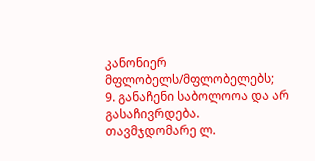კანონიერ მფლობელს/მფლობელებს;
9. განაჩენი საბოლოოა და არ გასაჩივრდება.
თავმჯდომარე ლ.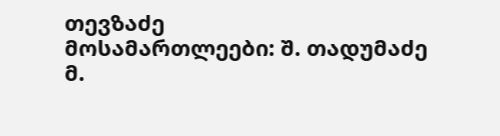თევზაძე
მოსამართლეები: შ. თადუმაძე
მ.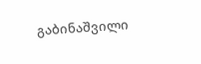გაბინაშვილი